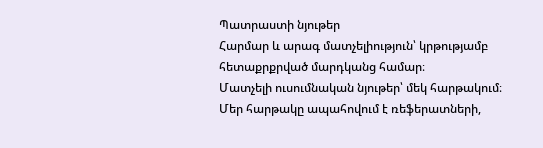Պատրաստի նյութեր
Հարմար և արագ մատչելիություն՝ կրթությամբ հետաքրքրված մարդկանց համար։
Մատչելի ուսումնական նյութեր՝ մեկ հարթակում։
Մեր հարթակը ապահովում է ռեֆերատների,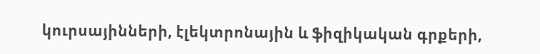կուրսայինների, էլեկտրոնային և ֆիզիկական գրքերի,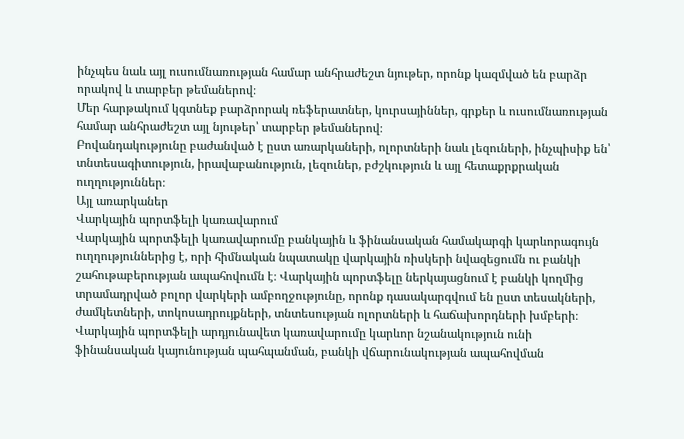ինչպես նաև այլ ուսումնառության համար անհրաժեշտ նյութեր, որոնք կազմված են բարձր որակով և տարբեր թեմաներով։
Մեր հարթակում կգտնեք բարձրորակ ռեֆերատներ, կուրսայիններ, գրքեր և ուսումնառության համար անհրաժեշտ այլ նյութեր՝ տարբեր թեմաներով։
Բովանդակությունը բաժանված է ըստ առարկաների, ոլորտների նաև լեզուների, ինչպիսիք են՝ տնտեսագիտություն, իրավաբանություն, լեզուներ, բժշկություն և այլ հետաքրքրական ուղղություններ։
Այլ առարկաներ
Վարկային պորտֆելի կառավարում
Վարկային պորտֆելի կառավարումը բանկային և ֆինանսական համակարգի կարևորագույն ուղղություններից է, որի հիմնական նպատակը վարկային ռիսկերի նվազեցումն ու բանկի շահութաբերության ապահովումն է։ Վարկային պորտֆելը ներկայացնում է բանկի կողմից տրամադրված բոլոր վարկերի ամբողջությունը, որոնք դասակարգվում են ըստ տեսակների, ժամկետների, տոկոսադրույքների, տնտեսության ոլորտների և հաճախորդների խմբերի։ Վարկային պորտֆելի արդյունավետ կառավարումը կարևոր նշանակություն ունի ֆինանսական կայունության պահպանման, բանկի վճարունակության ապահովման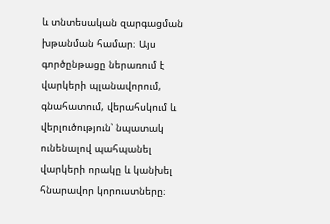և տնտեսական զարգացման խթանման համար։ Այս գործընթացը ներառում է վարկերի պլանավորում, գնահատում, վերահսկում և վերլուծություն՝ նպատակ ունենալով պահպանել վարկերի որակը և կանխել հնարավոր կորուստները։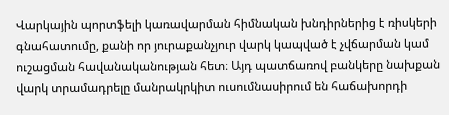Վարկային պորտֆելի կառավարման հիմնական խնդիրներից է ռիսկերի գնահատումը, քանի որ յուրաքանչյուր վարկ կապված է չվճարման կամ ուշացման հավանականության հետ։ Այդ պատճառով բանկերը նախքան վարկ տրամադրելը մանրակրկիտ ուսումնասիրում են հաճախորդի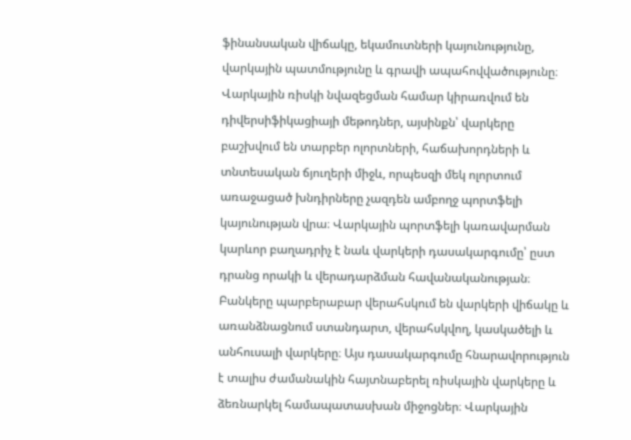ֆինանսական վիճակը, եկամուտների կայունությունը, վարկային պատմությունը և գրավի ապահովվածությունը։ Վարկային ռիսկի նվազեցման համար կիրառվում են դիվերսիֆիկացիայի մեթոդներ, այսինքն՝ վարկերը բաշխվում են տարբեր ոլորտների, հաճախորդների և տնտեսական ճյուղերի միջև, որպեսզի մեկ ոլորտում առաջացած խնդիրները չազդեն ամբողջ պորտֆելի կայունության վրա։ Վարկային պորտֆելի կառավարման կարևոր բաղադրիչ է նաև վարկերի դասակարգումը՝ ըստ դրանց որակի և վերադարձման հավանականության։ Բանկերը պարբերաբար վերահսկում են վարկերի վիճակը և առանձնացնում ստանդարտ, վերահսկվող, կասկածելի և անհուսալի վարկերը։ Այս դասակարգումը հնարավորություն է տալիս ժամանակին հայտնաբերել ռիսկային վարկերը և ձեռնարկել համապատասխան միջոցներ։ Վարկային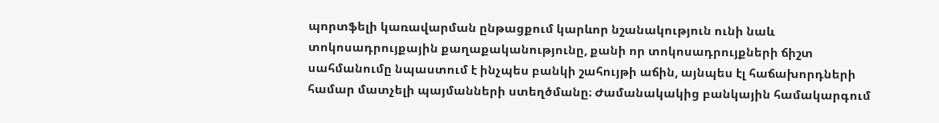պորտֆելի կառավարման ընթացքում կարևոր նշանակություն ունի նաև տոկոսադրույքային քաղաքականությունը, քանի որ տոկոսադրույքների ճիշտ սահմանումը նպաստում է ինչպես բանկի շահույթի աճին, այնպես էլ հաճախորդների համար մատչելի պայմանների ստեղծմանը։ Ժամանակակից բանկային համակարգում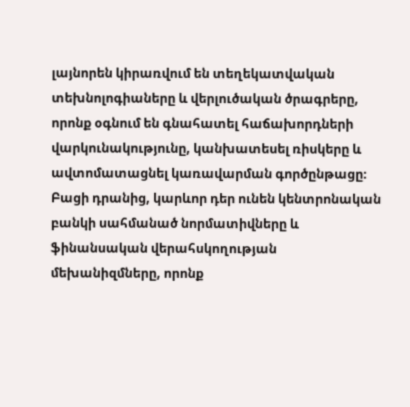լայնորեն կիրառվում են տեղեկատվական տեխնոլոգիաները և վերլուծական ծրագրերը, որոնք օգնում են գնահատել հաճախորդների վարկունակությունը, կանխատեսել ռիսկերը և ավտոմատացնել կառավարման գործընթացը։ Բացի դրանից, կարևոր դեր ունեն կենտրոնական բանկի սահմանած նորմատիվները և ֆինանսական վերահսկողության մեխանիզմները, որոնք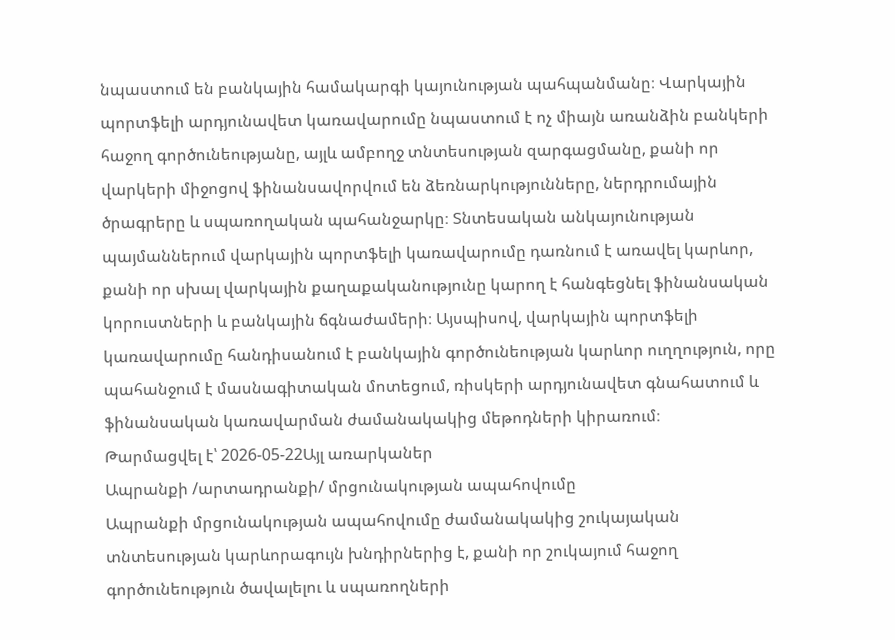նպաստում են բանկային համակարգի կայունության պահպանմանը։ Վարկային պորտֆելի արդյունավետ կառավարումը նպաստում է ոչ միայն առանձին բանկերի հաջող գործունեությանը, այլև ամբողջ տնտեսության զարգացմանը, քանի որ վարկերի միջոցով ֆինանսավորվում են ձեռնարկությունները, ներդրումային ծրագրերը և սպառողական պահանջարկը։ Տնտեսական անկայունության պայմաններում վարկային պորտֆելի կառավարումը դառնում է առավել կարևոր, քանի որ սխալ վարկային քաղաքականությունը կարող է հանգեցնել ֆինանսական կորուստների և բանկային ճգնաժամերի։ Այսպիսով, վարկային պորտֆելի կառավարումը հանդիսանում է բանկային գործունեության կարևոր ուղղություն, որը պահանջում է մասնագիտական մոտեցում, ռիսկերի արդյունավետ գնահատում և ֆինանսական կառավարման ժամանակակից մեթոդների կիրառում։
Թարմացվել է՝ 2026-05-22Այլ առարկաներ
Ապրանքի /արտադրանքի/ մրցունակության ապահովումը
Ապրանքի մրցունակության ապահովումը ժամանակակից շուկայական տնտեսության կարևորագույն խնդիրներից է, քանի որ շուկայում հաջող գործունեություն ծավալելու և սպառողների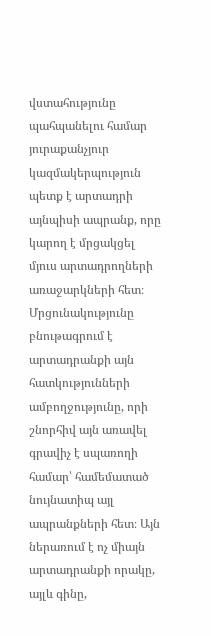վստահությունը պահպանելու համար յուրաքանչյուր կազմակերպություն պետք է արտադրի այնպիսի ապրանք, որը կարող է մրցակցել մյուս արտադրողների առաջարկների հետ։ Մրցունակությունը բնութագրում է արտադրանքի այն հատկությունների ամբողջությունը, որի շնորհիվ այն առավել գրավիչ է սպառողի համար՝ համեմատած նույնատիպ այլ ապրանքների հետ։ Այն ներառում է ոչ միայն արտադրանքի որակը, այլև գինը,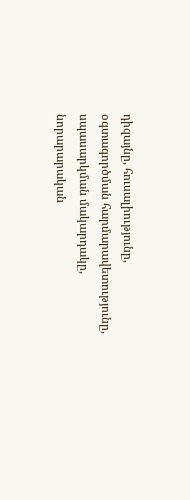դիզայնը, հուսալիությունը, օգտագործման հարմարավետությունը, սպասարկման մակարդակը, նորարարական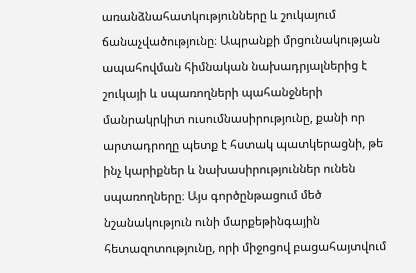առանձնահատկությունները և շուկայում ճանաչվածությունը։ Ապրանքի մրցունակության ապահովման հիմնական նախադրյալներից է շուկայի և սպառողների պահանջների մանրակրկիտ ուսումնասիրությունը, քանի որ արտադրողը պետք է հստակ պատկերացնի, թե ինչ կարիքներ և նախասիրություններ ունեն սպառողները։ Այս գործընթացում մեծ նշանակություն ունի մարքեթինգային հետազոտությունը, որի միջոցով բացահայտվում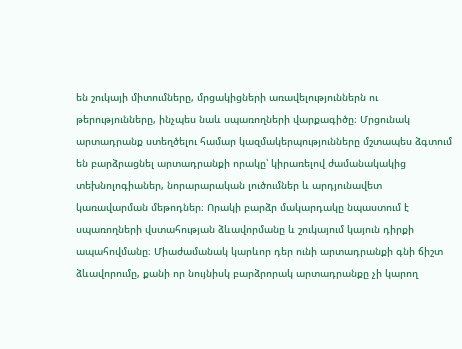են շուկայի միտումները, մրցակիցների առավելություններն ու թերությունները, ինչպես նաև սպառողների վարքագիծը։ Մրցունակ արտադրանք ստեղծելու համար կազմակերպությունները մշտապես ձգտում են բարձրացնել արտադրանքի որակը՝ կիրառելով ժամանակակից տեխնոլոգիաներ, նորարարական լուծումներ և արդյունավետ կառավարման մեթոդներ։ Որակի բարձր մակարդակը նպաստում է սպառողների վստահության ձևավորմանը և շուկայում կայուն դիրքի ապահովմանը։ Միաժամանակ կարևոր դեր ունի արտադրանքի գնի ճիշտ ձևավորումը, քանի որ նույնիսկ բարձրորակ արտադրանքը չի կարող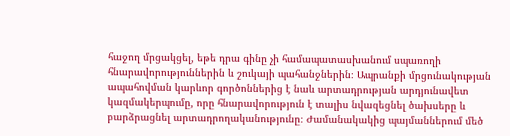հաջող մրցակցել, եթե դրա գինը չի համապատասխանում սպառողի հնարավորություններին և շուկայի պահանջներին։ Ապրանքի մրցունակության ապահովման կարևոր գործոններից է նաև արտադրության արդյունավետ կազմակերպումը, որը հնարավորություն է տալիս նվազեցնել ծախսերը և բարձրացնել արտադրողականությունը։ Ժամանակակից պայմաններում մեծ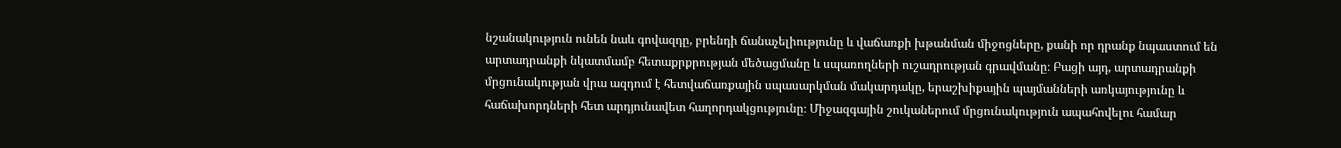նշանակություն ունեն նաև գովազդը, բրենդի ճանաչելիությունը և վաճառքի խթանման միջոցները, քանի որ դրանք նպաստում են արտադրանքի նկատմամբ հետաքրքրության մեծացմանը և սպառողների ուշադրության գրավմանը։ Բացի այդ, արտադրանքի մրցունակության վրա ազդում է հետվաճառքային սպասարկման մակարդակը, երաշխիքային պայմանների առկայությունը և հաճախորդների հետ արդյունավետ հաղորդակցությունը։ Միջազգային շուկաներում մրցունակություն ապահովելու համար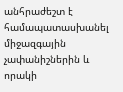անհրաժեշտ է համապատասխանել միջազգային չափանիշներին և որակի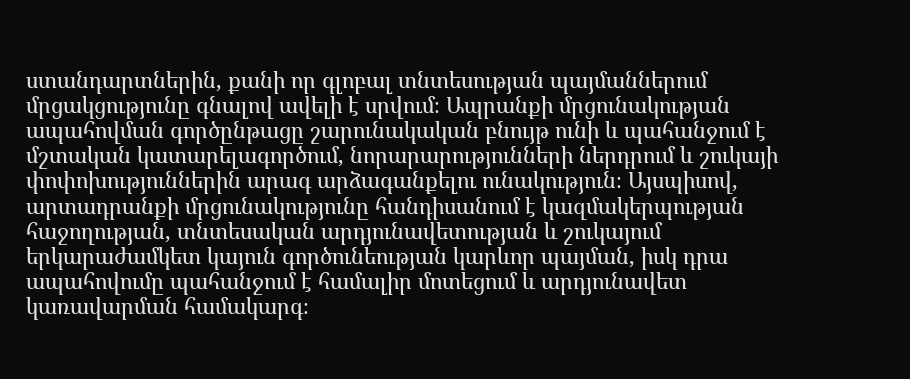ստանդարտներին, քանի որ գլոբալ տնտեսության պայմաններում մրցակցությունը գնալով ավելի է սրվում։ Ապրանքի մրցունակության ապահովման գործընթացը շարունակական բնույթ ունի և պահանջում է մշտական կատարելագործում, նորարարությունների ներդրում և շուկայի փոփոխություններին արագ արձագանքելու ունակություն։ Այսպիսով, արտադրանքի մրցունակությունը հանդիսանում է կազմակերպության հաջողության, տնտեսական արդյունավետության և շուկայում երկարաժամկետ կայուն գործունեության կարևոր պայման, իսկ դրա ապահովումը պահանջում է համալիր մոտեցում և արդյունավետ կառավարման համակարգ։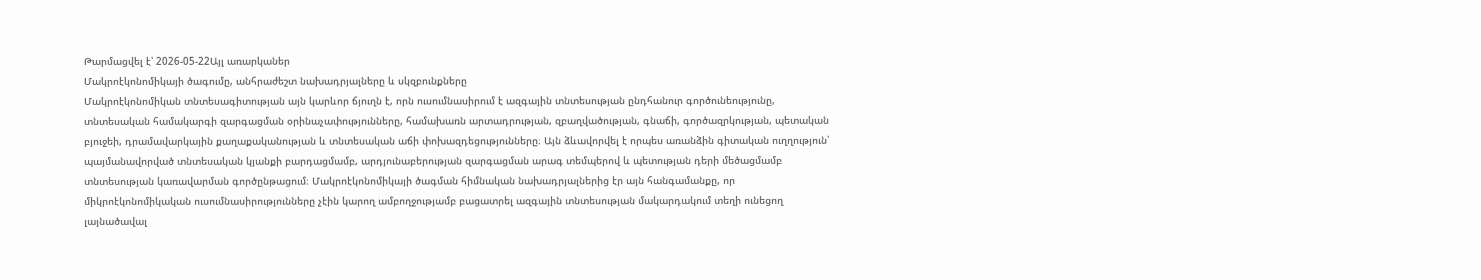Թարմացվել է՝ 2026-05-22Այլ առարկաներ
Մակրոէկոնոմիկայի ծագումը, անհրաժեշտ նախադրյալները և սկզբունքները
Մակրոէկոնոմիկան տնտեսագիտության այն կարևոր ճյուղն է, որն ուսումնասիրում է ազգային տնտեսության ընդհանուր գործունեությունը, տնտեսական համակարգի զարգացման օրինաչափությունները, համախառն արտադրության, զբաղվածության, գնաճի, գործազրկության, պետական բյուջեի, դրամավարկային քաղաքականության և տնտեսական աճի փոխազդեցությունները։ Այն ձևավորվել է որպես առանձին գիտական ուղղություն՝ պայմանավորված տնտեսական կյանքի բարդացմամբ, արդյունաբերության զարգացման արագ տեմպերով և պետության դերի մեծացմամբ տնտեսության կառավարման գործընթացում։ Մակրոէկոնոմիկայի ծագման հիմնական նախադրյալներից էր այն հանգամանքը, որ միկրոէկոնոմիկական ուսումնասիրությունները չէին կարող ամբողջությամբ բացատրել ազգային տնտեսության մակարդակում տեղի ունեցող լայնածավալ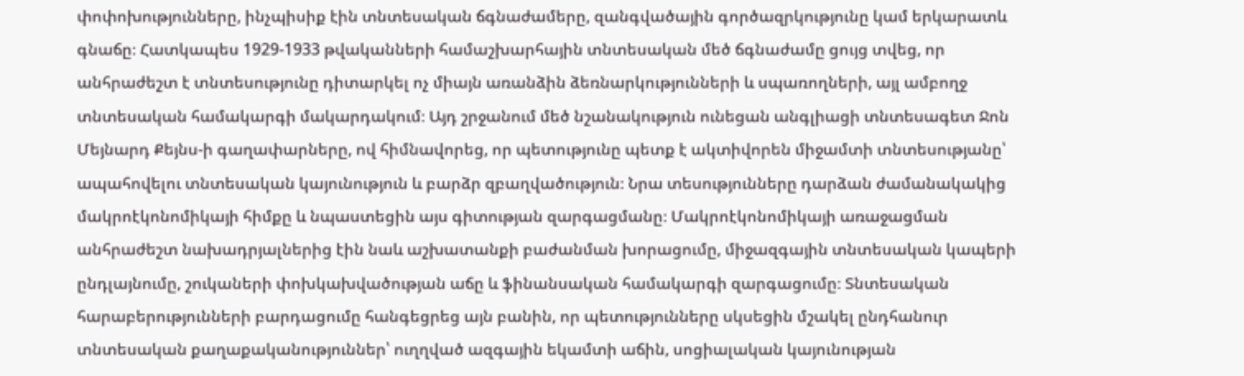փոփոխությունները, ինչպիսիք էին տնտեսական ճգնաժամերը, զանգվածային գործազրկությունը կամ երկարատև գնաճը։ Հատկապես 1929-1933 թվականների համաշխարհային տնտեսական մեծ ճգնաժամը ցույց տվեց, որ անհրաժեշտ է տնտեսությունը դիտարկել ոչ միայն առանձին ձեռնարկությունների և սպառողների, այլ ամբողջ տնտեսական համակարգի մակարդակում։ Այդ շրջանում մեծ նշանակություն ունեցան անգլիացի տնտեսագետ Ջոն Մեյնարդ Քեյնս-ի գաղափարները, ով հիմնավորեց, որ պետությունը պետք է ակտիվորեն միջամտի տնտեսությանը՝ ապահովելու տնտեսական կայունություն և բարձր զբաղվածություն։ Նրա տեսությունները դարձան ժամանակակից մակրոէկոնոմիկայի հիմքը և նպաստեցին այս գիտության զարգացմանը։ Մակրոէկոնոմիկայի առաջացման անհրաժեշտ նախադրյալներից էին նաև աշխատանքի բաժանման խորացումը, միջազգային տնտեսական կապերի ընդլայնումը, շուկաների փոխկախվածության աճը և ֆինանսական համակարգի զարգացումը։ Տնտեսական հարաբերությունների բարդացումը հանգեցրեց այն բանին, որ պետությունները սկսեցին մշակել ընդհանուր տնտեսական քաղաքականություններ՝ ուղղված ազգային եկամտի աճին, սոցիալական կայունության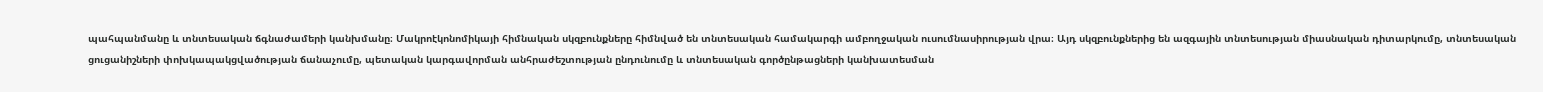պահպանմանը և տնտեսական ճգնաժամերի կանխմանը։ Մակրոէկոնոմիկայի հիմնական սկզբունքները հիմնված են տնտեսական համակարգի ամբողջական ուսումնասիրության վրա։ Այդ սկզբունքներից են ազգային տնտեսության միասնական դիտարկումը, տնտեսական ցուցանիշների փոխկապակցվածության ճանաչումը, պետական կարգավորման անհրաժեշտության ընդունումը և տնտեսական գործընթացների կանխատեսման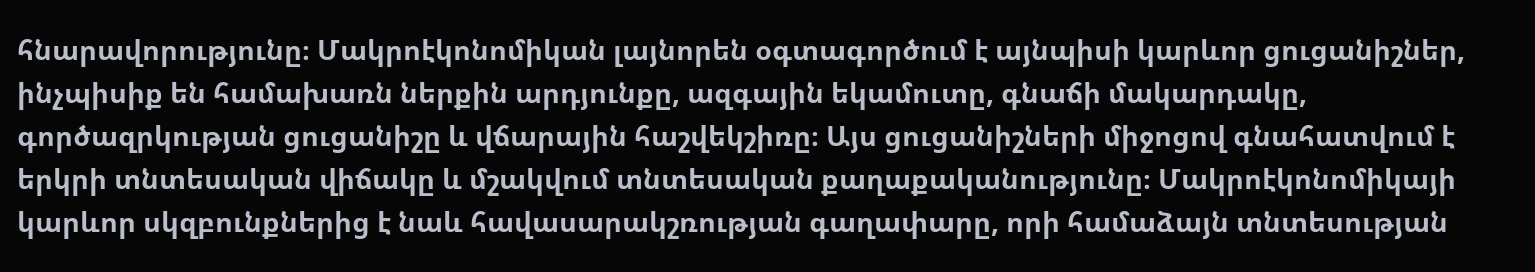հնարավորությունը։ Մակրոէկոնոմիկան լայնորեն օգտագործում է այնպիսի կարևոր ցուցանիշներ, ինչպիսիք են համախառն ներքին արդյունքը, ազգային եկամուտը, գնաճի մակարդակը, գործազրկության ցուցանիշը և վճարային հաշվեկշիռը։ Այս ցուցանիշների միջոցով գնահատվում է երկրի տնտեսական վիճակը և մշակվում տնտեսական քաղաքականությունը։ Մակրոէկոնոմիկայի կարևոր սկզբունքներից է նաև հավասարակշռության գաղափարը, որի համաձայն տնտեսության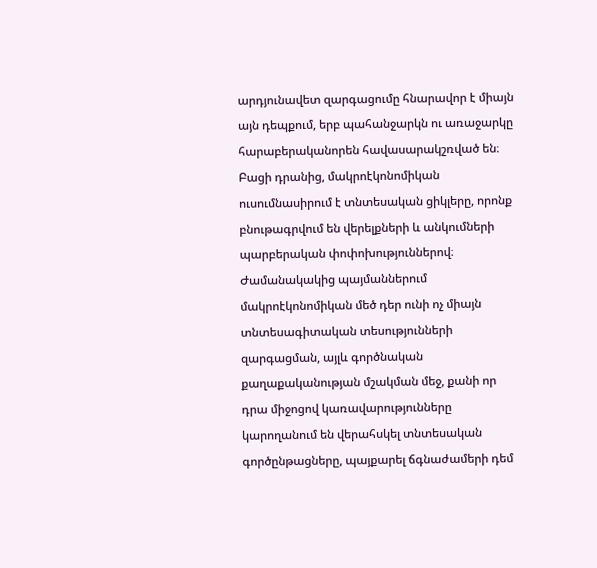արդյունավետ զարգացումը հնարավոր է միայն այն դեպքում, երբ պահանջարկն ու առաջարկը հարաբերականորեն հավասարակշռված են։ Բացի դրանից, մակրոէկոնոմիկան ուսումնասիրում է տնտեսական ցիկլերը, որոնք բնութագրվում են վերելքների և անկումների պարբերական փոփոխություններով։ Ժամանակակից պայմաններում մակրոէկոնոմիկան մեծ դեր ունի ոչ միայն տնտեսագիտական տեսությունների զարգացման, այլև գործնական քաղաքականության մշակման մեջ, քանի որ դրա միջոցով կառավարությունները կարողանում են վերահսկել տնտեսական գործընթացները, պայքարել ճգնաժամերի դեմ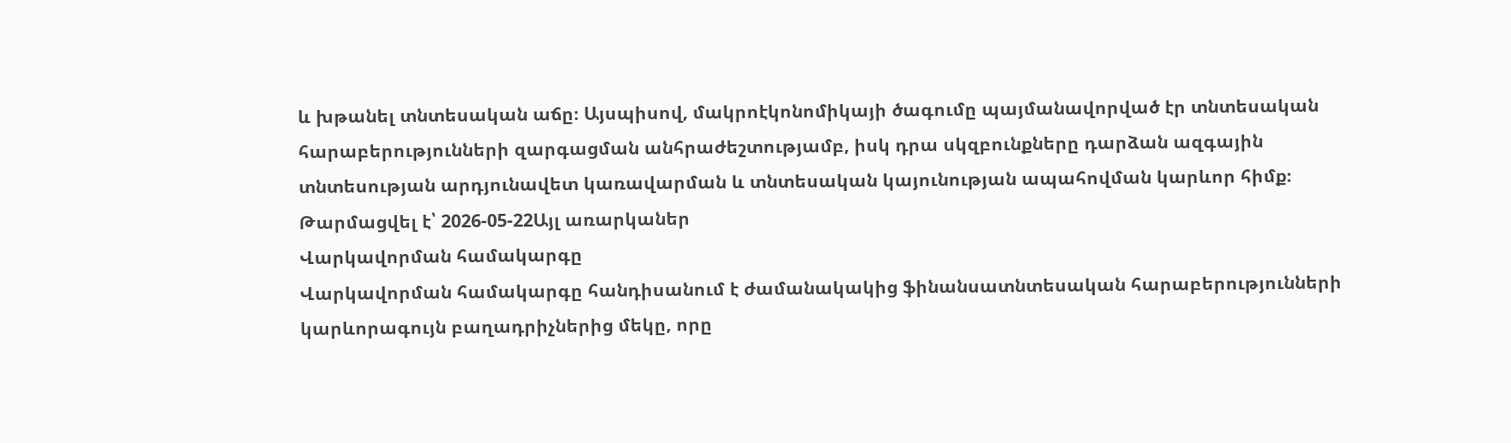և խթանել տնտեսական աճը։ Այսպիսով, մակրոէկոնոմիկայի ծագումը պայմանավորված էր տնտեսական հարաբերությունների զարգացման անհրաժեշտությամբ, իսկ դրա սկզբունքները դարձան ազգային տնտեսության արդյունավետ կառավարման և տնտեսական կայունության ապահովման կարևոր հիմք։
Թարմացվել է՝ 2026-05-22Այլ առարկաներ
Վարկավորման համակարգը
Վարկավորման համակարգը հանդիսանում է ժամանակակից ֆինանսատնտեսական հարաբերությունների կարևորագույն բաղադրիչներից մեկը, որը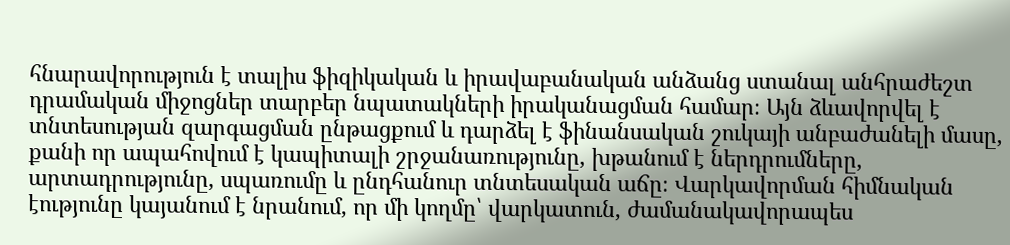հնարավորություն է տալիս ֆիզիկական և իրավաբանական անձանց ստանալ անհրաժեշտ դրամական միջոցներ տարբեր նպատակների իրականացման համար։ Այն ձևավորվել է տնտեսության զարգացման ընթացքում և դարձել է ֆինանսական շուկայի անբաժանելի մասը, քանի որ ապահովում է կապիտալի շրջանառությունը, խթանում է ներդրումները, արտադրությունը, սպառումը և ընդհանուր տնտեսական աճը։ Վարկավորման հիմնական էությունը կայանում է նրանում, որ մի կողմը՝ վարկատուն, ժամանակավորապես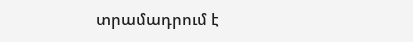տրամադրում է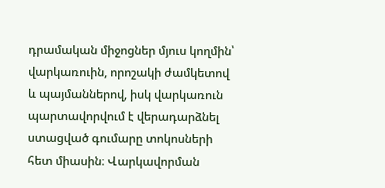դրամական միջոցներ մյուս կողմին՝ վարկառուին, որոշակի ժամկետով և պայմաններով, իսկ վարկառուն պարտավորվում է վերադարձնել ստացված գումարը տոկոսների հետ միասին։ Վարկավորման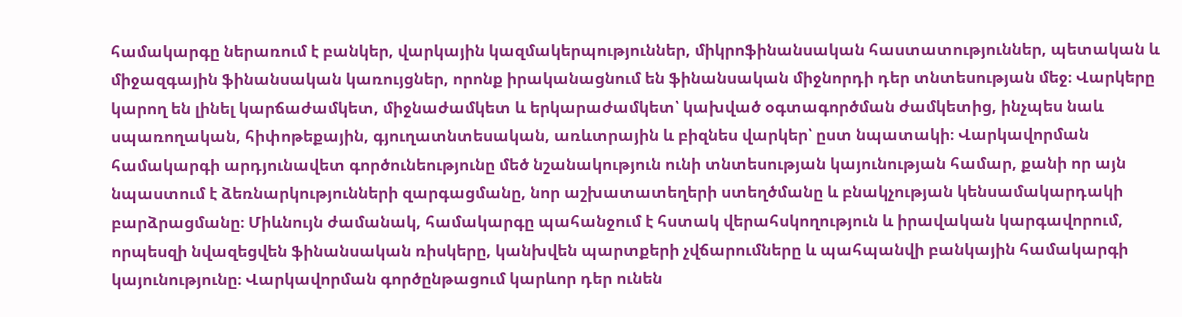համակարգը ներառում է բանկեր, վարկային կազմակերպություններ, միկրոֆինանսական հաստատություններ, պետական և միջազգային ֆինանսական կառույցներ, որոնք իրականացնում են ֆինանսական միջնորդի դեր տնտեսության մեջ։ Վարկերը կարող են լինել կարճաժամկետ, միջնաժամկետ և երկարաժամկետ՝ կախված օգտագործման ժամկետից, ինչպես նաև սպառողական, հիփոթեքային, գյուղատնտեսական, առևտրային և բիզնես վարկեր՝ ըստ նպատակի։ Վարկավորման համակարգի արդյունավետ գործունեությունը մեծ նշանակություն ունի տնտեսության կայունության համար, քանի որ այն նպաստում է ձեռնարկությունների զարգացմանը, նոր աշխատատեղերի ստեղծմանը և բնակչության կենսամակարդակի բարձրացմանը։ Միևնույն ժամանակ, համակարգը պահանջում է հստակ վերահսկողություն և իրավական կարգավորում, որպեսզի նվազեցվեն ֆինանսական ռիսկերը, կանխվեն պարտքերի չվճարումները և պահպանվի բանկային համակարգի կայունությունը։ Վարկավորման գործընթացում կարևոր դեր ունեն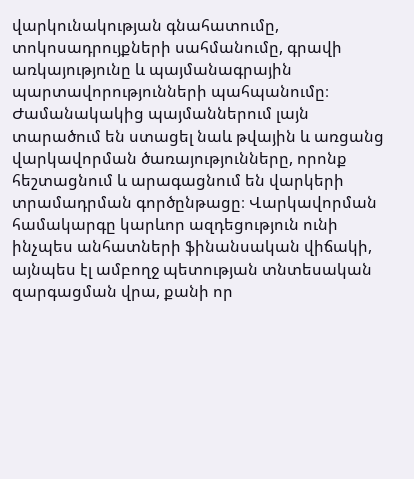վարկունակության գնահատումը, տոկոսադրույքների սահմանումը, գրավի առկայությունը և պայմանագրային պարտավորությունների պահպանումը։ Ժամանակակից պայմաններում լայն տարածում են ստացել նաև թվային և առցանց վարկավորման ծառայությունները, որոնք հեշտացնում և արագացնում են վարկերի տրամադրման գործընթացը։ Վարկավորման համակարգը կարևոր ազդեցություն ունի ինչպես անհատների ֆինանսական վիճակի, այնպես էլ ամբողջ պետության տնտեսական զարգացման վրա, քանի որ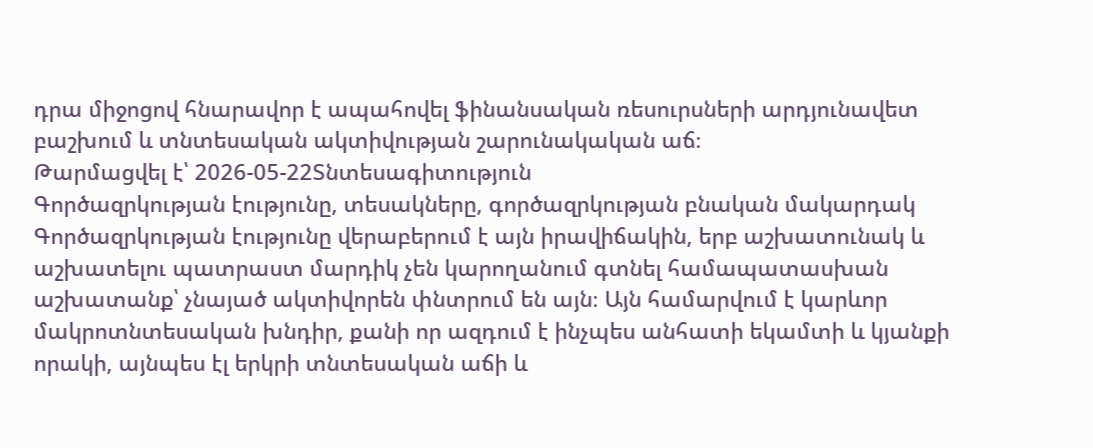դրա միջոցով հնարավոր է ապահովել ֆինանսական ռեսուրսների արդյունավետ բաշխում և տնտեսական ակտիվության շարունակական աճ։
Թարմացվել է՝ 2026-05-22Տնտեսագիտություն
Գործազրկության էությունը, տեսակները, գործազրկության բնական մակարդակ
Գործազրկության էությունը վերաբերում է այն իրավիճակին, երբ աշխատունակ և աշխատելու պատրաստ մարդիկ չեն կարողանում գտնել համապատասխան աշխատանք՝ չնայած ակտիվորեն փնտրում են այն։ Այն համարվում է կարևոր մակրոտնտեսական խնդիր, քանի որ ազդում է ինչպես անհատի եկամտի և կյանքի որակի, այնպես էլ երկրի տնտեսական աճի և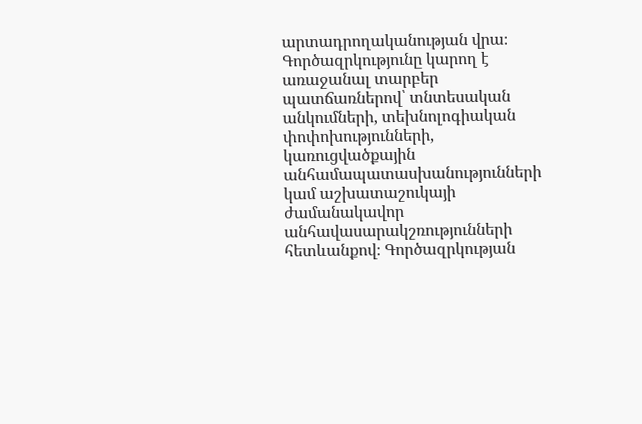արտադրողականության վրա։ Գործազրկությունը կարող է առաջանալ տարբեր պատճառներով՝ տնտեսական անկումների, տեխնոլոգիական փոփոխությունների, կառուցվածքային անհամապատասխանությունների կամ աշխատաշուկայի ժամանակավոր անհավասարակշռությունների հետևանքով։ Գործազրկության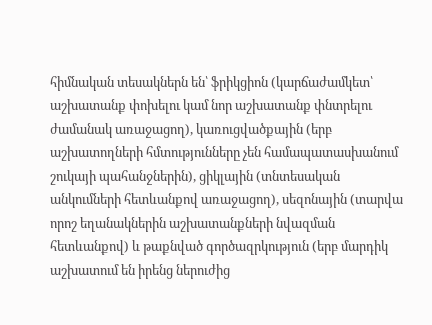հիմնական տեսակներն են՝ ֆրիկցիոն (կարճաժամկետ՝ աշխատանք փոխելու կամ նոր աշխատանք փնտրելու ժամանակ առաջացող), կառուցվածքային (երբ աշխատողների հմտությունները չեն համապատասխանում շուկայի պահանջներին), ցիկլային (տնտեսական անկումների հետևանքով առաջացող), սեզոնային (տարվա որոշ եղանակներին աշխատանքների նվազման հետևանքով) և թաքնված գործազրկություն (երբ մարդիկ աշխատում են իրենց ներուժից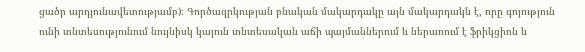ցածր արդյունավետությամբ)։ Գործազրկության բնական մակարդակը այն մակարդակն է, որը գոյություն ունի տնտեսությունում նույնիսկ կայուն տնտեսական աճի պայմաններում և ներառում է ֆրիկցիոն և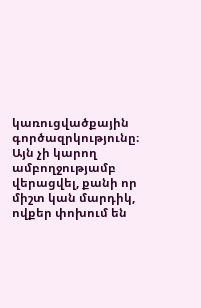կառուցվածքային գործազրկությունը։ Այն չի կարող ամբողջությամբ վերացվել, քանի որ միշտ կան մարդիկ, ովքեր փոխում են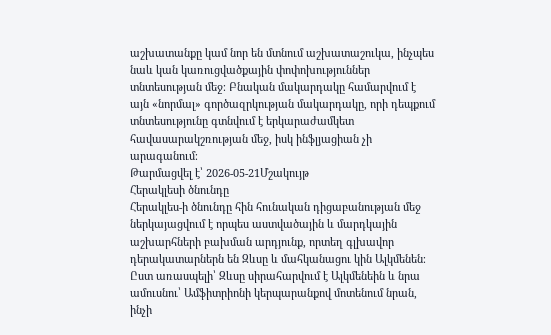աշխատանքը կամ նոր են մտնում աշխատաշուկա, ինչպես նաև կան կառուցվածքային փոփոխություններ տնտեսության մեջ։ Բնական մակարդակը համարվում է այն «նորմալ» գործազրկության մակարդակը, որի դեպքում տնտեսությունը գտնվում է երկարաժամկետ հավասարակշռության մեջ, իսկ ինֆլյացիան չի արագանում։
Թարմացվել է՝ 2026-05-21Մշակույթ
Հերակլեսի ծնունդը
Հերակլես-ի ծնունդը հին հունական դիցաբանության մեջ ներկայացվում է որպես աստվածային և մարդկային աշխարհների բախման արդյունք, որտեղ գլխավոր դերակատարներն են Զևսը և մահկանացու կին Ալկմենեն։ Ըստ առասպելի՝ Զևսը սիրահարվում է Ալկմենեին և նրա ամուսնու՝ Ամֆիտրիոնի կերպարանքով մոտենում նրան, ինչի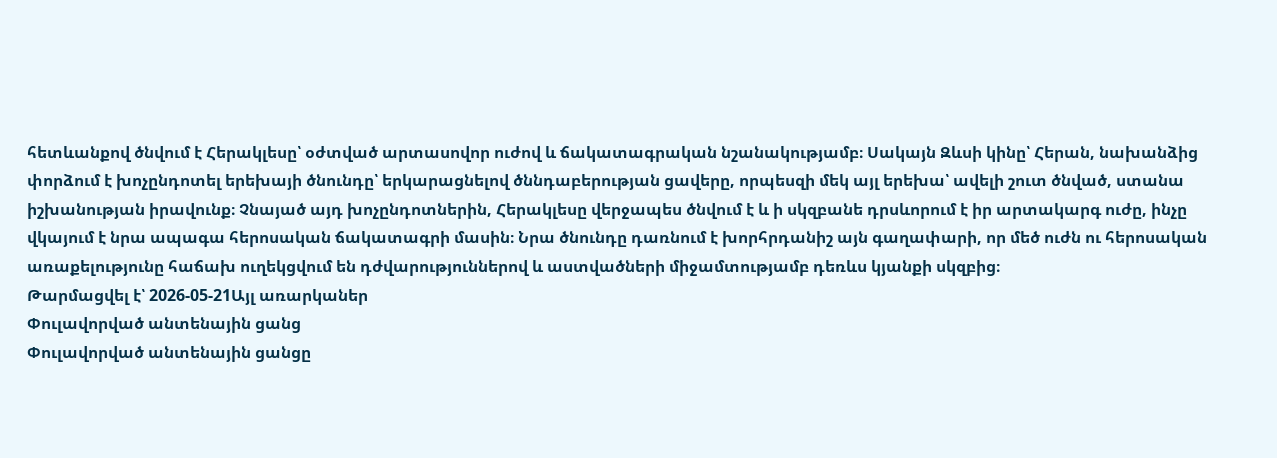հետևանքով ծնվում է Հերակլեսը՝ օժտված արտասովոր ուժով և ճակատագրական նշանակությամբ։ Սակայն Զևսի կինը՝ Հերան, նախանձից փորձում է խոչընդոտել երեխայի ծնունդը՝ երկարացնելով ծննդաբերության ցավերը, որպեսզի մեկ այլ երեխա՝ ավելի շուտ ծնված, ստանա իշխանության իրավունք։ Չնայած այդ խոչընդոտներին, Հերակլեսը վերջապես ծնվում է և ի սկզբանե դրսևորում է իր արտակարգ ուժը, ինչը վկայում է նրա ապագա հերոսական ճակատագրի մասին։ Նրա ծնունդը դառնում է խորհրդանիշ այն գաղափարի, որ մեծ ուժն ու հերոսական առաքելությունը հաճախ ուղեկցվում են դժվարություններով և աստվածների միջամտությամբ դեռևս կյանքի սկզբից։
Թարմացվել է՝ 2026-05-21Այլ առարկաներ
Փուլավորված անտենային ցանց
Փուլավորված անտենային ցանցը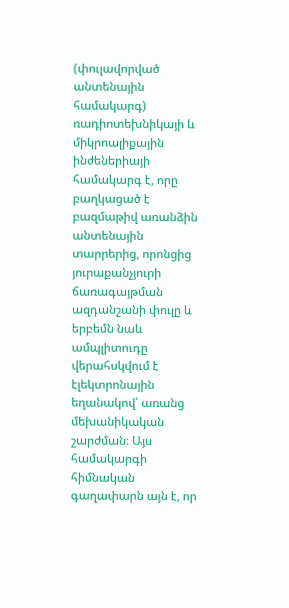(փուլավորված անտենային համակարգ) ռադիոտեխնիկայի և միկրոալիքային ինժեներիայի համակարգ է, որը բաղկացած է բազմաթիվ առանձին անտենային տարրերից, որոնցից յուրաքանչյուրի ճառագայթման ազդանշանի փուլը և երբեմն նաև ամպլիտուդը վերահսկվում է էլեկտրոնային եղանակով՝ առանց մեխանիկական շարժման։ Այս համակարգի հիմնական գաղափարն այն է, որ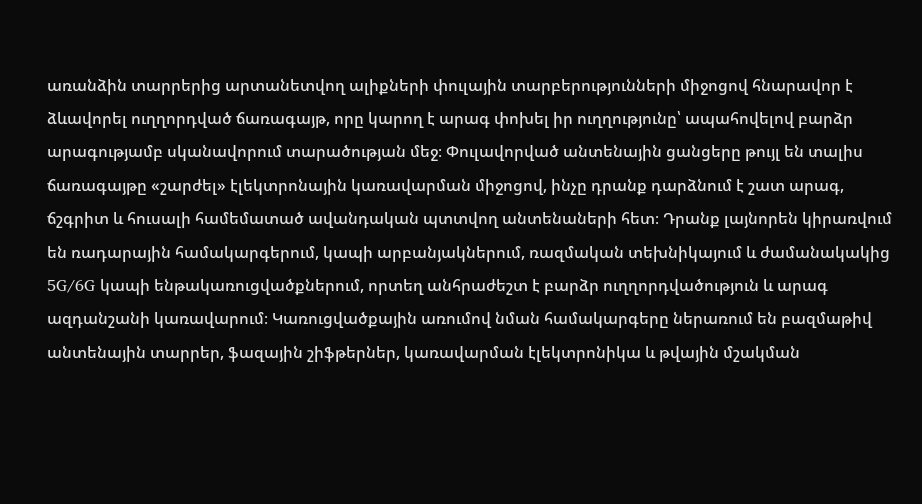առանձին տարրերից արտանետվող ալիքների փուլային տարբերությունների միջոցով հնարավոր է ձևավորել ուղղորդված ճառագայթ, որը կարող է արագ փոխել իր ուղղությունը՝ ապահովելով բարձր արագությամբ սկանավորում տարածության մեջ։ Փուլավորված անտենային ցանցերը թույլ են տալիս ճառագայթը «շարժել» էլեկտրոնային կառավարման միջոցով, ինչը դրանք դարձնում է շատ արագ, ճշգրիտ և հուսալի համեմատած ավանդական պտտվող անտենաների հետ։ Դրանք լայնորեն կիրառվում են ռադարային համակարգերում, կապի արբանյակներում, ռազմական տեխնիկայում և ժամանակակից 5G/6G կապի ենթակառուցվածքներում, որտեղ անհրաժեշտ է բարձր ուղղորդվածություն և արագ ազդանշանի կառավարում։ Կառուցվածքային առումով նման համակարգերը ներառում են բազմաթիվ անտենային տարրեր, ֆազային շիֆթերներ, կառավարման էլեկտրոնիկա և թվային մշակման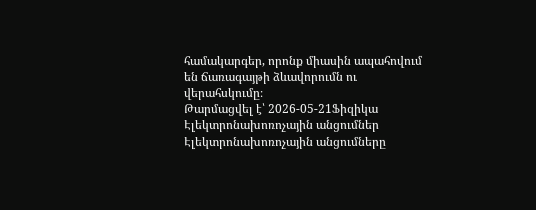համակարգեր, որոնք միասին ապահովում են ճառագայթի ձևավորումն ու վերահսկումը։
Թարմացվել է՝ 2026-05-21Ֆիզիկա
Էլեկտրոնախոռոչային անցումներ
Էլեկտրոնախոռոչային անցումները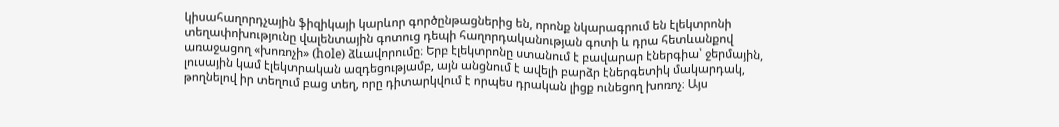կիսահաղորդչային ֆիզիկայի կարևոր գործընթացներից են, որոնք նկարագրում են էլեկտրոնի տեղափոխությունը վալենտային գոտուց դեպի հաղորդականության գոտի և դրա հետևանքով առաջացող «խոռոչի» (hole) ձևավորումը։ Երբ էլեկտրոնը ստանում է բավարար էներգիա՝ ջերմային, լուսային կամ էլեկտրական ազդեցությամբ, այն անցնում է ավելի բարձր էներգետիկ մակարդակ, թողնելով իր տեղում բաց տեղ, որը դիտարկվում է որպես դրական լիցք ունեցող խոռոչ։ Այս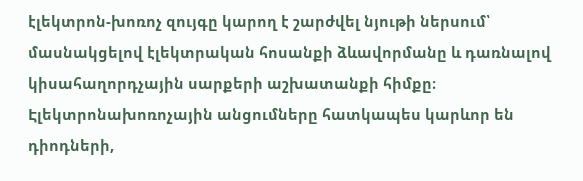էլեկտրոն-խոռոչ զույգը կարող է շարժվել նյութի ներսում՝ մասնակցելով էլեկտրական հոսանքի ձևավորմանը և դառնալով կիսահաղորդչային սարքերի աշխատանքի հիմքը։ Էլեկտրոնախոռոչային անցումները հատկապես կարևոր են դիոդների,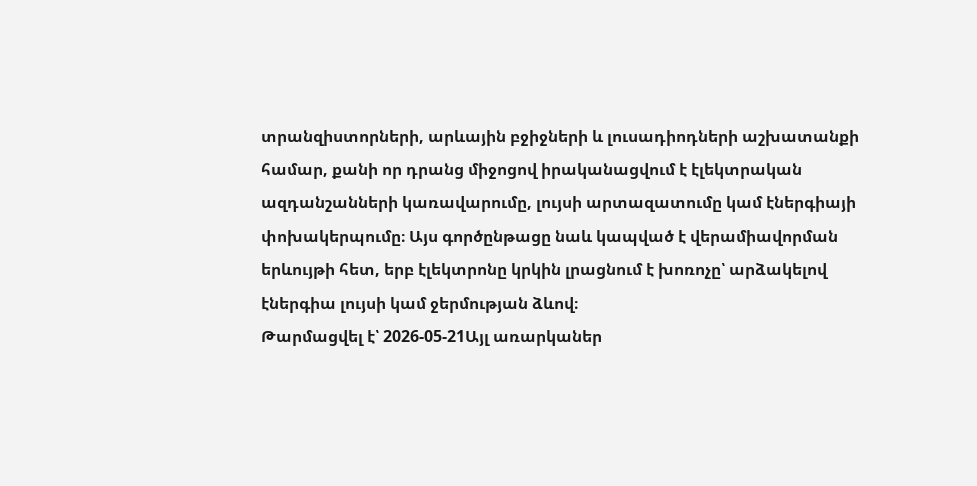տրանզիստորների, արևային բջիջների և լուսադիոդների աշխատանքի համար, քանի որ դրանց միջոցով իրականացվում է էլեկտրական ազդանշանների կառավարումը, լույսի արտազատումը կամ էներգիայի փոխակերպումը։ Այս գործընթացը նաև կապված է վերամիավորման երևույթի հետ, երբ էլեկտրոնը կրկին լրացնում է խոռոչը՝ արձակելով էներգիա լույսի կամ ջերմության ձևով։
Թարմացվել է՝ 2026-05-21Այլ առարկաներ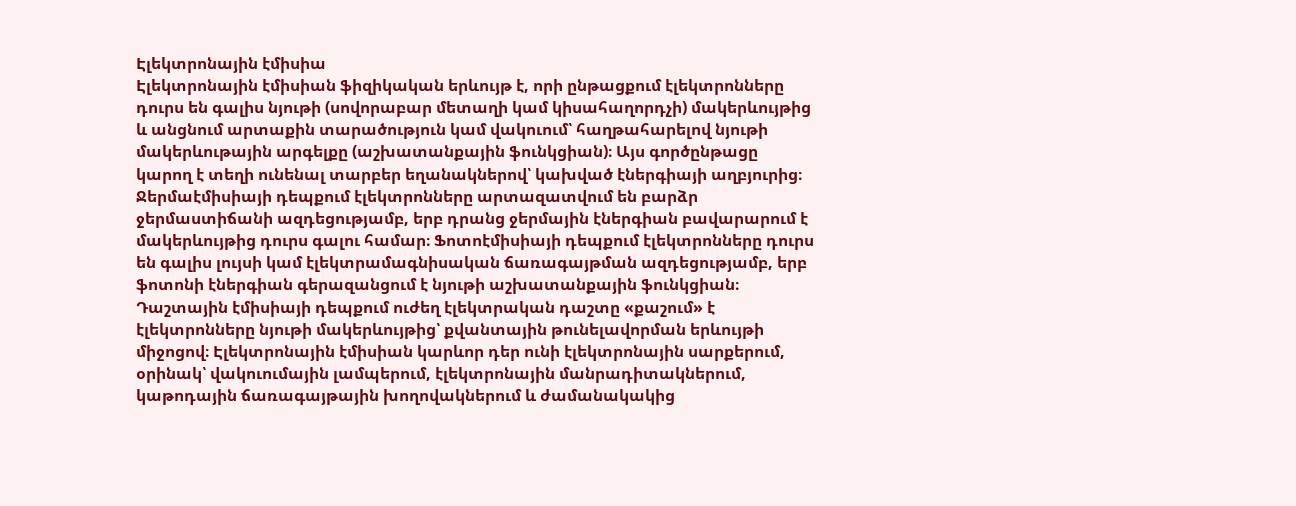Էլեկտրոնային էմիսիա
Էլեկտրոնային էմիսիան ֆիզիկական երևույթ է, որի ընթացքում էլեկտրոնները դուրս են գալիս նյութի (սովորաբար մետաղի կամ կիսահաղորդչի) մակերևույթից և անցնում արտաքին տարածություն կամ վակուում՝ հաղթահարելով նյութի մակերևութային արգելքը (աշխատանքային ֆունկցիան)։ Այս գործընթացը կարող է տեղի ունենալ տարբեր եղանակներով՝ կախված էներգիայի աղբյուրից։ Ջերմաէմիսիայի դեպքում էլեկտրոնները արտազատվում են բարձր ջերմաստիճանի ազդեցությամբ, երբ դրանց ջերմային էներգիան բավարարում է մակերևույթից դուրս գալու համար։ Ֆոտոէմիսիայի դեպքում էլեկտրոնները դուրս են գալիս լույսի կամ էլեկտրամագնիսական ճառագայթման ազդեցությամբ, երբ ֆոտոնի էներգիան գերազանցում է նյութի աշխատանքային ֆունկցիան։ Դաշտային էմիսիայի դեպքում ուժեղ էլեկտրական դաշտը «քաշում» է էլեկտրոնները նյութի մակերևույթից՝ քվանտային թունելավորման երևույթի միջոցով։ Էլեկտրոնային էմիսիան կարևոր դեր ունի էլեկտրոնային սարքերում, օրինակ՝ վակուումային լամպերում, էլեկտրոնային մանրադիտակներում, կաթոդային ճառագայթային խողովակներում և ժամանակակից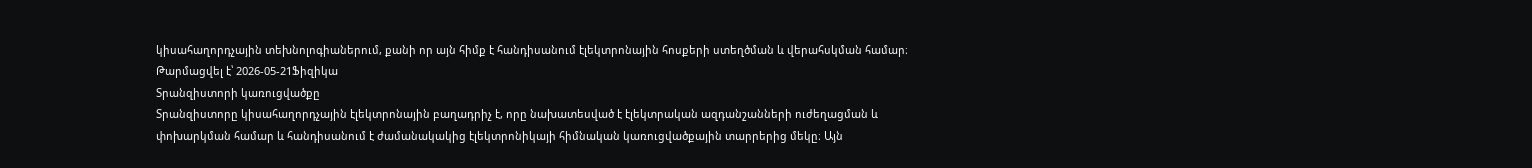կիսահաղորդչային տեխնոլոգիաներում, քանի որ այն հիմք է հանդիսանում էլեկտրոնային հոսքերի ստեղծման և վերահսկման համար։
Թարմացվել է՝ 2026-05-21Ֆիզիկա
Տրանզիստորի կառուցվածքը
Տրանզիստորը կիսահաղորդչային էլեկտրոնային բաղադրիչ է, որը նախատեսված է էլեկտրական ազդանշանների ուժեղացման և փոխարկման համար և հանդիսանում է ժամանակակից էլեկտրոնիկայի հիմնական կառուցվածքային տարրերից մեկը։ Այն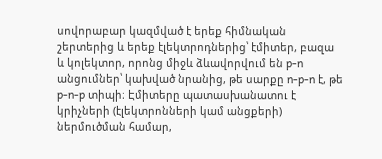սովորաբար կազմված է երեք հիմնական շերտերից և երեք էլեկտրոդներից՝ էմիտեր, բազա և կոլեկտոր, որոնց միջև ձևավորվում են p-n անցումներ՝ կախված նրանից, թե սարքը n-p-n է, թե p-n-p տիպի։ Էմիտերը պատասխանատու է կրիչների (էլեկտրոնների կամ անցքերի) ներմուծման համար,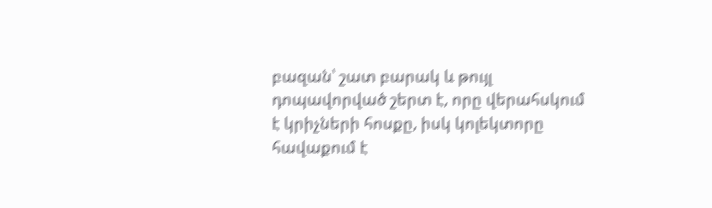բազան՝ շատ բարակ և թույլ դոպավորված շերտ է, որը վերահսկում է կրիչների հոսքը, իսկ կոլեկտորը հավաքում է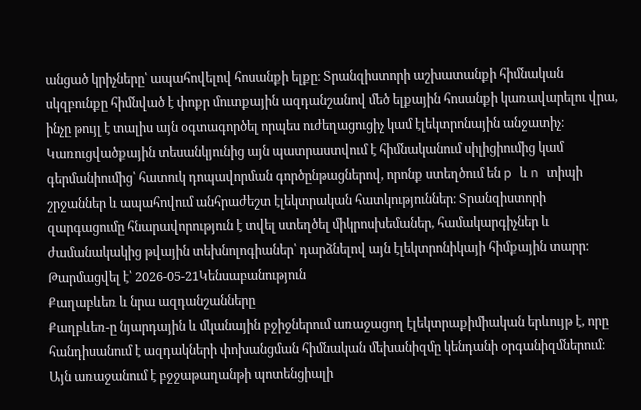անցած կրիչները՝ ապահովելով հոսանքի ելքը։ Տրանզիստորի աշխատանքի հիմնական սկզբունքը հիմնված է փոքր մուտքային ազդանշանով մեծ ելքային հոսանքի կառավարելու վրա, ինչը թույլ է տալիս այն օգտագործել որպես ուժեղացուցիչ կամ էլեկտրոնային անջատիչ։ Կառուցվածքային տեսանկյունից այն պատրաստվում է հիմնականում սիլիցիումից կամ գերմանիումից՝ հատուկ դոպավորման գործընթացներով, որոնք ստեղծում են p և n տիպի շրջաններ և ապահովում անհրաժեշտ էլեկտրական հատկություններ։ Տրանզիստորի զարգացումը հնարավորություն է տվել ստեղծել միկրոսխեմաներ, համակարգիչներ և ժամանակակից թվային տեխնոլոգիաներ՝ դարձնելով այն էլեկտրոնիկայի հիմքային տարր։
Թարմացվել է՝ 2026-05-21Կենսաբանություն
Քաղաբևեռ և նրա ազդանշանները
Քաղբևեռ-ը նյարդային և մկանային բջիջներում առաջացող էլեկտրաքիմիական երևույթ է, որը հանդիսանում է ազդակների փոխանցման հիմնական մեխանիզմը կենդանի օրգանիզմներում։ Այն առաջանում է բջջաթաղանթի պոտենցիալի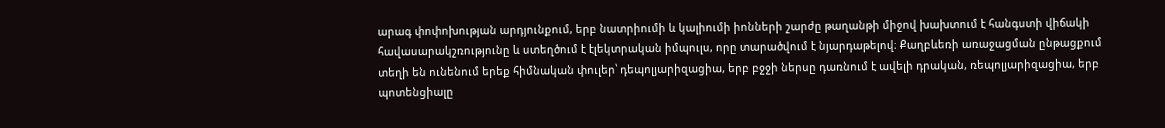արագ փոփոխության արդյունքում, երբ նատրիումի և կալիումի իոնների շարժը թաղանթի միջով խախտում է հանգստի վիճակի հավասարակշռությունը և ստեղծում է էլեկտրական իմպուլս, որը տարածվում է նյարդաթելով։ Քաղբևեռի առաջացման ընթացքում տեղի են ունենում երեք հիմնական փուլեր՝ դեպոլյարիզացիա, երբ բջջի ներսը դառնում է ավելի դրական, ռեպոլյարիզացիա, երբ պոտենցիալը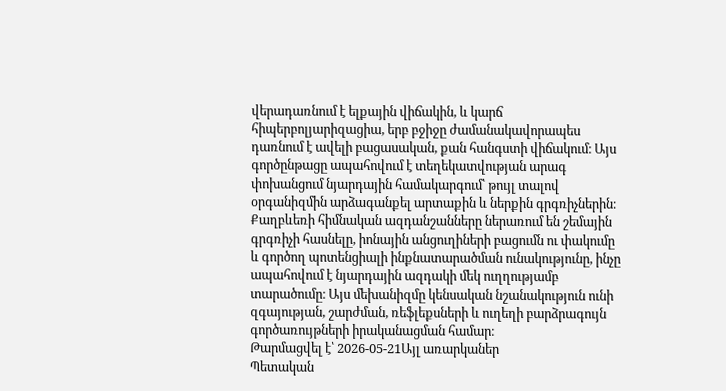վերադառնում է ելքային վիճակին, և կարճ հիպերբոլյարիզացիա, երբ բջիջը ժամանակավորապես դառնում է ավելի բացասական, քան հանգստի վիճակում։ Այս գործընթացը ապահովում է տեղեկատվության արագ փոխանցում նյարդային համակարգում՝ թույլ տալով օրգանիզմին արձագանքել արտաքին և ներքին գրգռիչներին։ Քաղբևեռի հիմնական ազդանշանները ներառում են շեմային գրգռիչի հասնելը, իոնային անցուղիների բացումն ու փակումը և գործող պոտենցիալի ինքնատարածման ունակությունը, ինչը ապահովում է նյարդային ազդակի մեկ ուղղությամբ տարածումը։ Այս մեխանիզմը կենսական նշանակություն ունի զգայության, շարժման, ռեֆլեքսների և ուղեղի բարձրագույն գործառույթների իրականացման համար։
Թարմացվել է՝ 2026-05-21Այլ առարկաներ
Պետական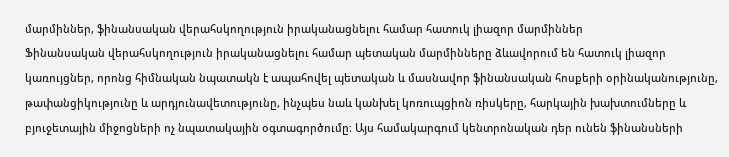մարմիններ, ֆինանսական վերահսկողություն իրականացնելու համար հատուկ լիազոր մարմիններ
Ֆինանսական վերահսկողություն իրականացնելու համար պետական մարմինները ձևավորում են հատուկ լիազոր կառույցներ, որոնց հիմնական նպատակն է ապահովել պետական և մասնավոր ֆինանսական հոսքերի օրինականությունը, թափանցիկությունը և արդյունավետությունը, ինչպես նաև կանխել կոռուպցիոն ռիսկերը, հարկային խախտումները և բյուջետային միջոցների ոչ նպատակային օգտագործումը։ Այս համակարգում կենտրոնական դեր ունեն ֆինանսների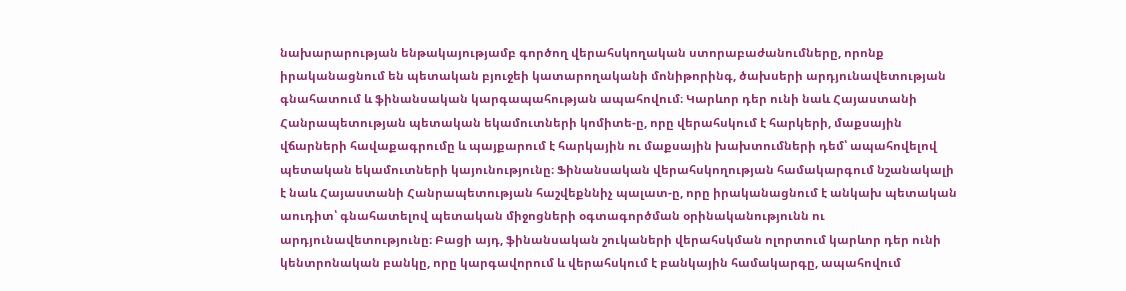նախարարության ենթակայությամբ գործող վերահսկողական ստորաբաժանումները, որոնք իրականացնում են պետական բյուջեի կատարողականի մոնիթորինգ, ծախսերի արդյունավետության գնահատում և ֆինանսական կարգապահության ապահովում։ Կարևոր դեր ունի նաև Հայաստանի Հանրապետության պետական եկամուտների կոմիտե-ը, որը վերահսկում է հարկերի, մաքսային վճարների հավաքագրումը և պայքարում է հարկային ու մաքսային խախտումների դեմ՝ ապահովելով պետական եկամուտների կայունությունը։ Ֆինանսական վերահսկողության համակարգում նշանակալի է նաև Հայաստանի Հանրապետության հաշվեքննիչ պալատ-ը, որը իրականացնում է անկախ պետական աուդիտ՝ գնահատելով պետական միջոցների օգտագործման օրինականությունն ու արդյունավետությունը։ Բացի այդ, ֆինանսական շուկաների վերահսկման ոլորտում կարևոր դեր ունի կենտրոնական բանկը, որը կարգավորում և վերահսկում է բանկային համակարգը, ապահովում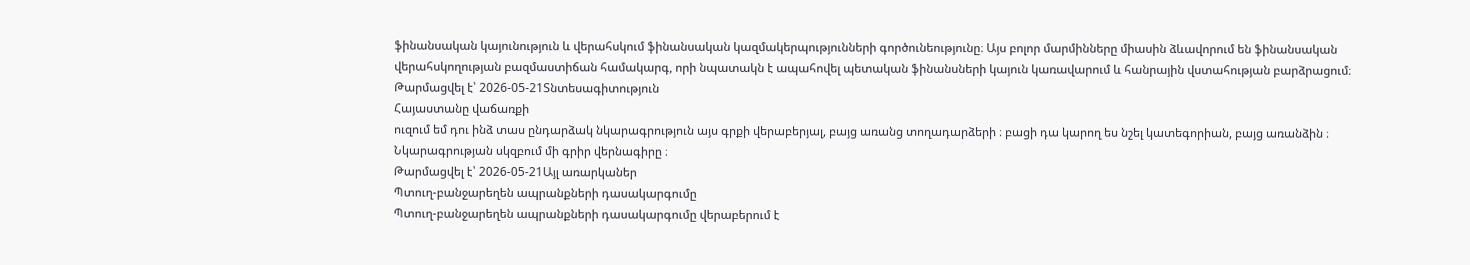ֆինանսական կայունություն և վերահսկում ֆինանսական կազմակերպությունների գործունեությունը։ Այս բոլոր մարմինները միասին ձևավորում են ֆինանսական վերահսկողության բազմաստիճան համակարգ, որի նպատակն է ապահովել պետական ֆինանսների կայուն կառավարում և հանրային վստահության բարձրացում։
Թարմացվել է՝ 2026-05-21Տնտեսագիտություն
Հայաստանը վաճառքի
ուզում եմ դու ինձ տաս ընդարձակ նկարագրություն այս գրքի վերաբերյալ, բայց առանց տողադարձերի ։ բացի դա կարող ես նշել կատեգորիան, բայց առանձին ։ Նկարագրության սկզբում մի գրիր վերնագիրը ։
Թարմացվել է՝ 2026-05-21Այլ առարկաներ
Պտուղ-բանջարեղեն ապրանքների դասակարգումը
Պտուղ-բանջարեղեն ապրանքների դասակարգումը վերաբերում է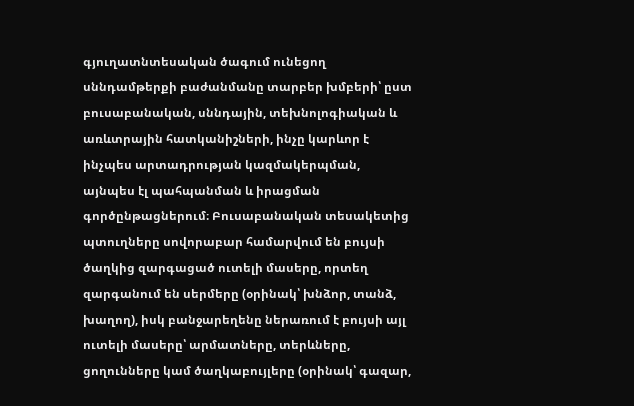գյուղատնտեսական ծագում ունեցող սննդամթերքի բաժանմանը տարբեր խմբերի՝ ըստ բուսաբանական, սննդային, տեխնոլոգիական և առևտրային հատկանիշների, ինչը կարևոր է ինչպես արտադրության կազմակերպման, այնպես էլ պահպանման և իրացման գործընթացներում։ Բուսաբանական տեսակետից պտուղները սովորաբար համարվում են բույսի ծաղկից զարգացած ուտելի մասերը, որտեղ զարգանում են սերմերը (օրինակ՝ խնձոր, տանձ, խաղող), իսկ բանջարեղենը ներառում է բույսի այլ ուտելի մասերը՝ արմատները, տերևները, ցողունները կամ ծաղկաբույլերը (օրինակ՝ գազար,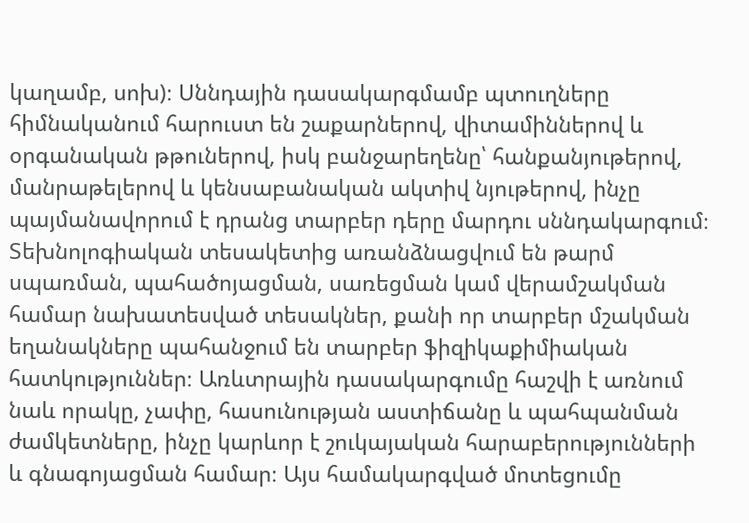կաղամբ, սոխ)։ Սննդային դասակարգմամբ պտուղները հիմնականում հարուստ են շաքարներով, վիտամիններով և օրգանական թթուներով, իսկ բանջարեղենը՝ հանքանյութերով, մանրաթելերով և կենսաբանական ակտիվ նյութերով, ինչը պայմանավորում է դրանց տարբեր դերը մարդու սննդակարգում։ Տեխնոլոգիական տեսակետից առանձնացվում են թարմ սպառման, պահածոյացման, սառեցման կամ վերամշակման համար նախատեսված տեսակներ, քանի որ տարբեր մշակման եղանակները պահանջում են տարբեր ֆիզիկաքիմիական հատկություններ։ Առևտրային դասակարգումը հաշվի է առնում նաև որակը, չափը, հասունության աստիճանը և պահպանման ժամկետները, ինչը կարևոր է շուկայական հարաբերությունների և գնագոյացման համար։ Այս համակարգված մոտեցումը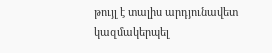թույլ է տալիս արդյունավետ կազմակերպել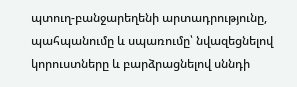պտուղ-բանջարեղենի արտադրությունը, պահպանումը և սպառումը՝ նվազեցնելով կորուստները և բարձրացնելով սննդի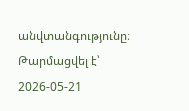անվտանգությունը։
Թարմացվել է՝ 2026-05-21